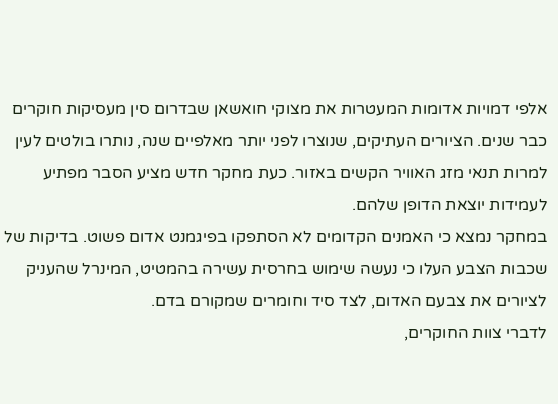אלפי דמויות אדומות המעטרות את מצוקי חואשאן שבדרום סין מעסיקות חוקרים כבר שנים. הציורים העתיקים, שנוצרו לפני יותר מאלפיים שנה, נותרו בולטים לעין למרות תנאי מזג האוויר הקשים באזור. כעת מחקר חדש מציע הסבר מפתיע לעמידות יוצאת הדופן שלהם.
במחקר נמצא כי האמנים הקדומים לא הסתפקו בפיגמנט אדום פשוט. בדיקות של שכבות הצבע העלו כי נעשה שימוש בחרסית עשירה בהמטיט, המינרל שהעניק לציורים את צבעם האדום, לצד סיד וחומרים שמקורם בדם.
לדברי צוות החוקרים,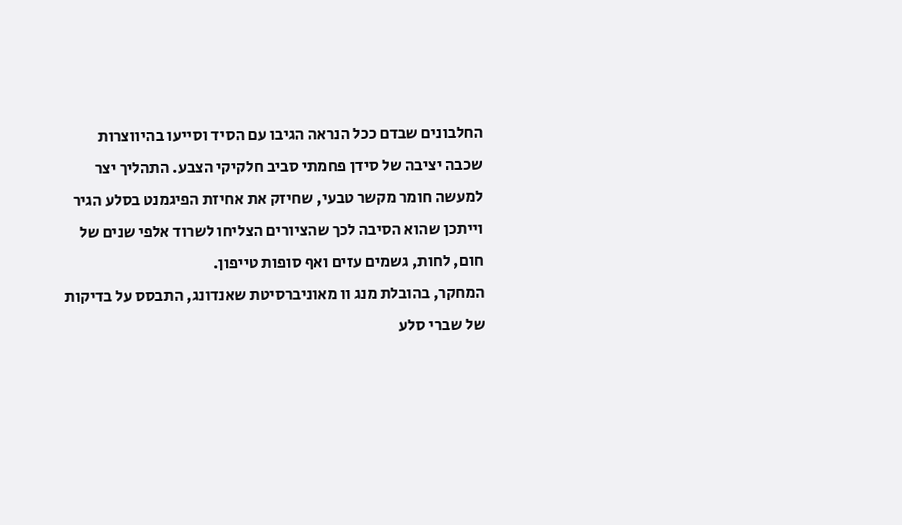החלבונים שבדם ככל הנראה הגיבו עם הסיד וסייעו בהיווצרות שכבה יציבה של סידן פחמתי סביב חלקיקי הצבע. התהליך יצר למעשה חומר מקשר טבעי, שחיזק את אחיזת הפיגמנט בסלע הגיר וייתכן שהוא הסיבה לכך שהציורים הצליחו לשרוד אלפי שנים של חום, לחות, גשמים עזים ואף סופות טייפון.
המחקר, בהובלת מנג וו מאוניברסיטת שאנדונג, התבסס על בדיקות של שברי סלע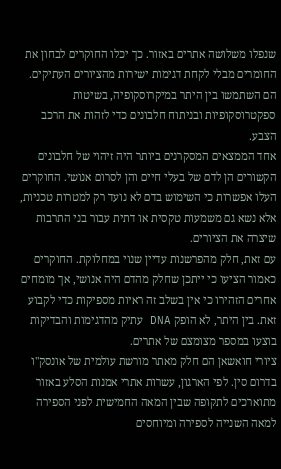שנפלו משלושה אתרים באזור. כך יכלו החוקרים לבחון את החומרים מבלי לקחת דגימות ישירות מהציורים העתיקים. הם השתמשו בין היתר במיקרוסקופיה, בשיטות ספקטרוסקופיות ובניתוח חלבונים כדי לזהות את הרכב הצבע.
אחד הממצאים המסקרנים ביותר היה זיהוי של חלבונים הקשורים הן לדם של בעלי חיים והן לסרום אנושי. החוקרים העלו אפשרות כי השימוש בדם לא נועד רק למטרות טכניות, אלא נשא גם משמעות טקסית או דתית עבור בני התרבות שיצרה את הציורים.
עם זאת, חלק מהפרשנות עדיין שנוי במחלוקת. החוקרים כאמור הציעו כי ייתכן שחלק מהדם היה אנושי, אך מומחים אחרים הזהירו כי אין בשלב זה ראיות מספיקות כדי לקבוע זאת. בין היתר, לא הופק DNA עתיק מהדגימות והבדיקות בוצעו במספר מצומצם של אתרים.
ציורי חואשאן הם חלק מאתר מורשת עולמית של אונסק"ו בדרום סין. לפי הארגון, עשרות אתרי אמנות הסלע באזור מתוארכים לתקופה שבין המאה החמישית לפני הספירה למאה השנייה לספירה ומיוחסים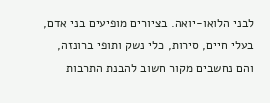לבני הלואו-יואה. בציורים מופיעים בני אדם, בעלי חיים, סירות, כלי נשק ותופי ברונזה, והם נחשבים מקור חשוב להבנת התרבות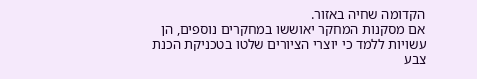הקדומה שחיה באזור.
אם מסקנות המחקר יאוששו במחקרים נוספים, הן עשויות ללמד כי יוצרי הציורים שלטו בטכניקת הכנת צבע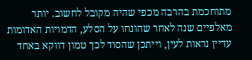מתוחכמת בהרבה מכפי שהיה מקובל לחשוב. יותר מאלפיים שנה לאחר שהונחו על הסלע, הדמויות האדומות עדיין נראות לעין, וייתכן שהסוד לכך טמון דווקא באחד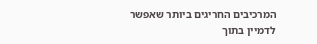המרכיבים החריגים ביותר שאפשר לדמיין בתוך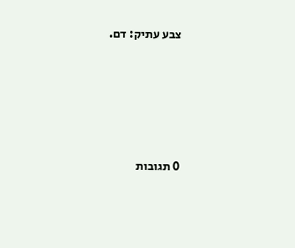צבע עתיק: דם.









0 תגובות